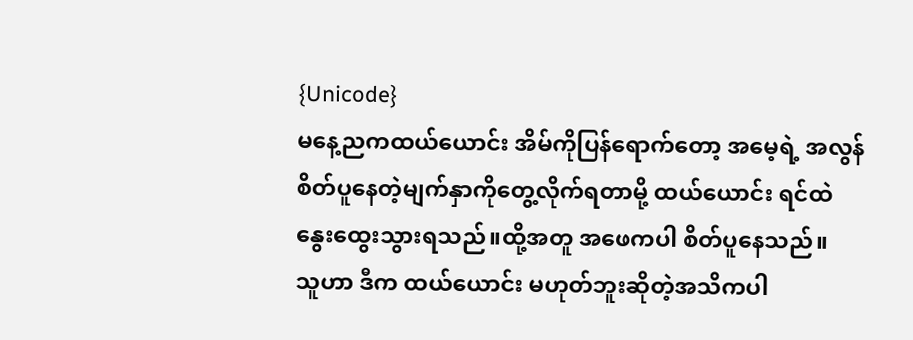{Unicode}
မနေ့ညကထယ်ယောင်း အိမ်ကိုပြန်ရောက်တော့ အမေ့ရဲ့ အလွန် စိတ်ပူနေတဲ့မျက်နှာကိုတွေ့လိုက်ရတာမို့ ထယ်ယောင်း ရင်ထဲနွေးထွေးသွားရသည်။ထို့အတူ အဖေကပါ စိတ်ပူနေသည်။
သူဟာ ဒီက ထယ်ယောင်း မဟုတ်ဘူးဆိုတဲ့အသိကပါ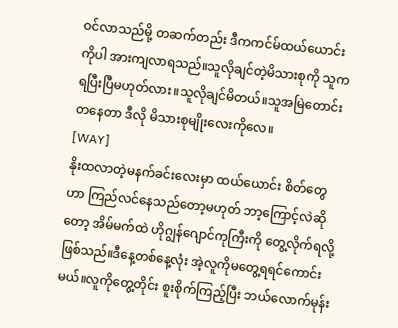ဝင်လာသည်မို့ တဆက်တည်း ဒီကကင်မ်ထယ်ယောင်း ကိုပါ အားကျလာရသည်။သူလိုချင်တဲ့မိသားစုကို သူကရပြီးပြီမဟုတ်လား။သူလိုချင်မိတယ်။သူအမြဲတောင်းတနေတာ ဒီလို မိသားစုမျိုးလေးကိုလေ။
[WAY]
နိုးထလာတဲ့မနက်ခင်းလေးမှာ ထယ်ယောင်း စိတ်တွေဟာ ကြည်လင်နေသည်တော့မဟုတ် ဘာ့ကြောင့်လဲဆိုတော့ အိမ်မက်ထဲ ဟိုဂျွန်ဂျောင်ကုကြီးကို တွေ့လိုက်ရလို့ဖြစ်သည်။ဒီနေ့တစ်နေ့လုံး အဲ့လူကိုမတွေ့ရရင်ကောင်းမယ်။လူကိုတွေ့တိုင်း စူးစိုက်ကြည့်ပြီး ဘယ်လောက်မုန်း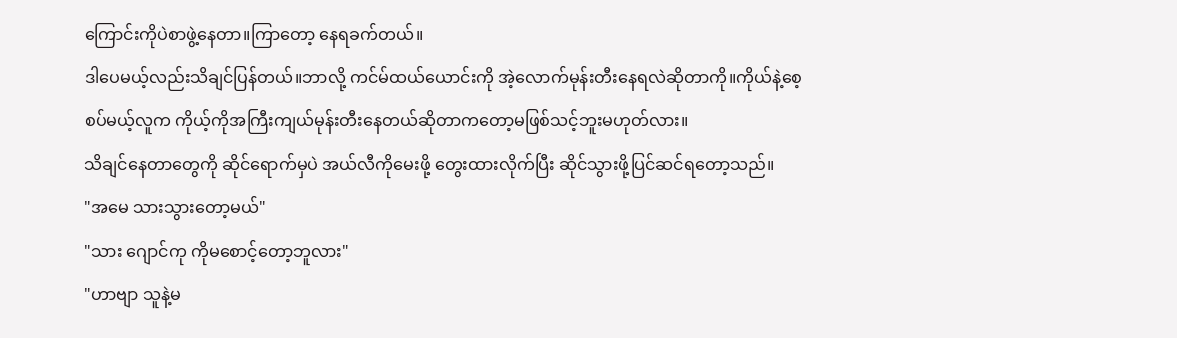ကြောင်းကိုပဲစာဖွဲ့နေတာ။ကြာတော့ နေရခက်တယ်။
ဒါပေမယ့်လည်းသိချင်ပြန်တယ်။ဘာလို့ ကင်မ်ထယ်ယောင်းကို အဲ့လောက်မုန်းတီးနေရလဲဆိုတာကို။ကိုယ်နဲ့စေ့စပ်မယ့်လူက ကိုယ့်ကိုအကြီးကျယ်မုန်းတီးနေတယ်ဆိုတာကတော့မဖြစ်သင့်ဘူးမဟုတ်လား။
သိချင်နေတာတွေကို ဆိုင်ရောက်မှပဲ အယ်လီကိုမေးဖို့ တွေးထားလိုက်ပြီး ဆိုင်သွားဖို့ပြင်ဆင်ရတော့သည်။
"အမေ သားသွားတော့မယ်"
"သား ဂျောင်ကု ကိုမစောင့်တော့ဘူလား"
"ဟာဗျာ သူနဲ့မ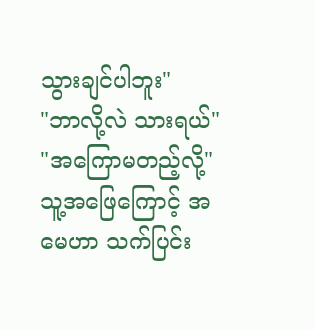သွားချင်ပါဘူး"
"ဘာလို့လဲ သားရယ်"
"အကြောမတည့်လို့"
သူ့အဖြေကြောင့် အမေဟာ သက်ပြင်း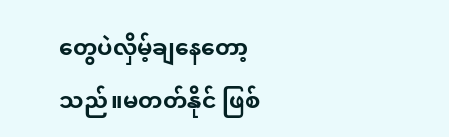တွေပဲလှိမ့်ချနေတော့သည်။မတတ်နိုင် ဖြစ်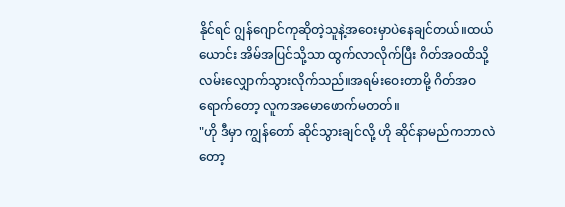နိုင်ရင် ဂျွန်ဂျောင်ကုဆိုတဲ့သူနဲ့အဝေးမှာပဲနေချင်တယ်။ထယ်ယောင်း အိမ်အပြင်သို့သာ ထွက်လာလိုက်ပြီး ဂိတ်အဝထိသို့လမ်းလျှောက်သွားလိုက်သည်။အရမ်းဝေးတာမို့ ဂိတ်အဝရောက်တော့ လူကအမောဖောက်မတတ်။
"ဟို ဒီမှာ ကျွန်တော် ဆိုင်သွားချင်လို့ ဟို ဆိုင်နာမည်ကဘာလဲတော့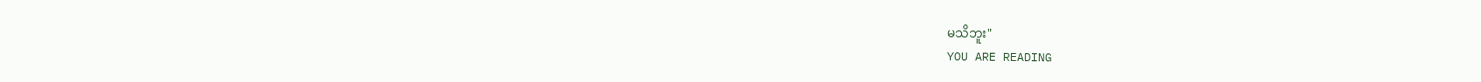မသိဘူး"
YOU ARE READING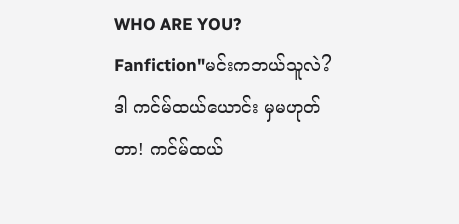WHO ARE YOU?
Fanfiction"မင်းကဘယ်သူလဲ? ဒါ ကင်မ်ထယ်ယောင်း မှမဟုတ်တာ! ကင်မ်ထယ်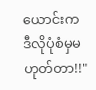ယောင်းက ဒီလိုပုံစံမှမဟုတ်တာ!!"